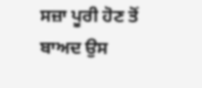ਸਜ਼ਾ ਪੂਰੀ ਹੋਣ ਤੋਂ ਬਾਅਦ ਉਸ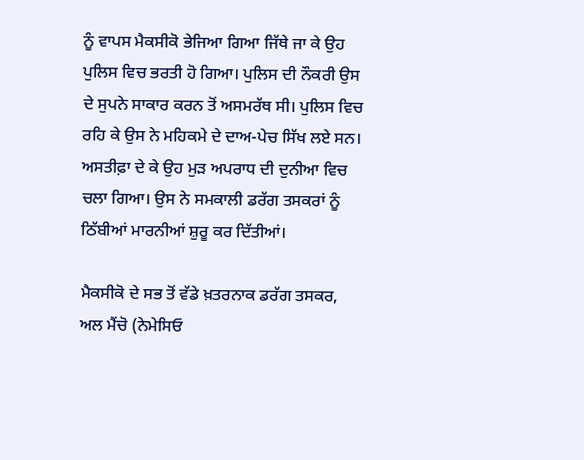ਨੂੰ ਵਾਪਸ ਮੈਕਸੀਕੋ ਭੇਜਿਆ ਗਿਆ ਜਿੱਥੇ ਜਾ ਕੇ ਉਹ ਪੁਲਿਸ ਵਿਚ ਭਰਤੀ ਹੋ ਗਿਆ। ਪੁਲਿਸ ਦੀ ਨੌਕਰੀ ਉਸ ਦੇ ਸੁਪਨੇ ਸਾਕਾਰ ਕਰਨ ਤੋਂ ਅਸਮਰੱਥ ਸੀ। ਪੁਲਿਸ ਵਿਚ ਰਹਿ ਕੇ ਉਸ ਨੇ ਮਹਿਕਮੇ ਦੇ ਦਾਅ-ਪੇਚ ਸਿੱਖ ਲਏ ਸਨ। ਅਸਤੀਫ਼ਾ ਦੇ ਕੇ ਉਹ ਮੁੜ ਅਪਰਾਧ ਦੀ ਦੁਨੀਆ ਵਿਚ ਚਲਾ ਗਿਆ। ਉਸ ਨੇ ਸਮਕਾਲੀ ਡਰੱਗ ਤਸਕਰਾਂ ਨੂੰ ਠਿੱਬੀਆਂ ਮਾਰਨੀਆਂ ਸ਼ੁਰੂ ਕਰ ਦਿੱਤੀਆਂ।

ਮੈਕਸੀਕੋ ਦੇ ਸਭ ਤੋਂ ਵੱਡੇ ਖ਼ਤਰਨਾਕ ਡਰੱਗ ਤਸਕਰ, ਅਲ ਮੈਂਚੋ (ਨੇਮੇਸਿਓ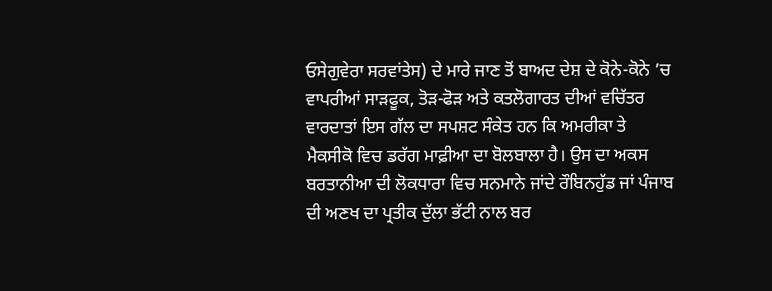ਓਸੇਗੁਵੇਰਾ ਸਰਵਾਂਤੇਸ) ਦੇ ਮਾਰੇ ਜਾਣ ਤੋਂ ਬਾਅਦ ਦੇਸ਼ ਦੇ ਕੋਨੇ-ਕੋਨੇ ’ਚ ਵਾਪਰੀਆਂ ਸਾੜਫੂਕ, ਤੋੜ-ਫੋੜ ਅਤੇ ਕਤਲੋਗਾਰਤ ਦੀਆਂ ਵਚਿੱਤਰ ਵਾਰਦਾਤਾਂ ਇਸ ਗੱਲ ਦਾ ਸਪਸ਼ਟ ਸੰਕੇਤ ਹਨ ਕਿ ਅਮਰੀਕਾ ਤੇ ਮੈਕਸੀਕੋ ਵਿਚ ਡਰੱਗ ਮਾਫ਼ੀਆ ਦਾ ਬੋਲਬਾਲਾ ਹੈ। ਉਸ ਦਾ ਅਕਸ ਬਰਤਾਨੀਆ ਦੀ ਲੋਕਧਾਰਾ ਵਿਚ ਸਨਮਾਨੇ ਜਾਂਦੇ ਰੌਬਿਨਹੁੱਡ ਜਾਂ ਪੰਜਾਬ ਦੀ ਅਣਖ ਦਾ ਪ੍ਰਤੀਕ ਦੁੱਲਾ ਭੱਟੀ ਨਾਲ ਬਰ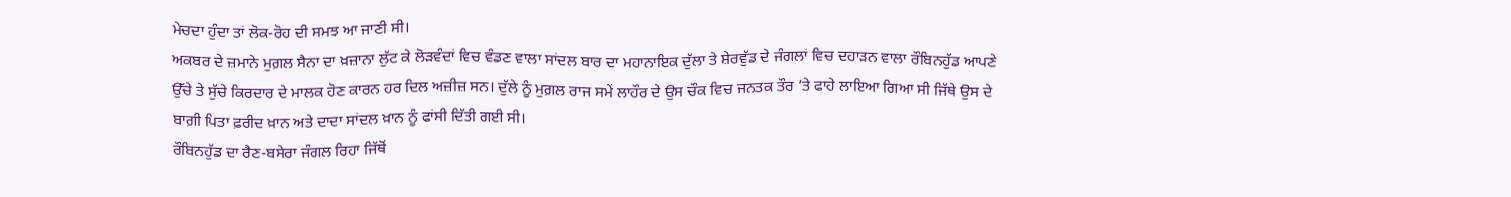ਮੇਚਦਾ ਹੁੰਦਾ ਤਾਂ ਲੋਕ-ਰੋਹ ਦੀ ਸਮਝ ਆ ਜਾਣੀ ਸੀ।
ਅਕਬਰ ਦੇ ਜ਼ਮਾਨੇ ਮੁਗ਼ਲ ਸੈਨਾ ਦਾ ਖ਼ਜ਼ਾਨਾ ਲੁੱਟ ਕੇ ਲੋੜਵੰਦਾਂ ਵਿਚ ਵੰਡਣ ਵਾਲਾ ਸਾਂਦਲ ਬਾਰ ਦਾ ਮਹਾਨਾਇਕ ਦੁੱਲਾ ਤੇ ਸ਼ੇਰਵੁੱਡ ਦੇ ਜੰਗਲਾਂ ਵਿਚ ਦਹਾੜਨ ਵਾਲਾ ਰੌਬਿਨਹੁੱਡ ਆਪਣੇ ਉੱਚੇ ਤੇ ਸੁੱਚੇ ਕਿਰਦਾਰ ਦੇ ਮਾਲਕ ਹੋਣ ਕਾਰਨ ਹਰ ਦਿਲ ਅਜ਼ੀਜ਼ ਸਨ। ਦੁੱਲੇ ਨੂੰ ਮੁਗ਼ਲ ਰਾਜ ਸਮੇਂ ਲਾਹੌਰ ਦੇ ਉਸ ਚੌਕ ਵਿਚ ਜਨਤਕ ਤੌਰ ’ਤੇ ਫਾਹੇ ਲਾਇਆ ਗਿਆ ਸੀ ਜਿੱਥੇ ਉਸ ਦੇ ਬਾਗ਼ੀ ਪਿਤਾ ਫ਼ਰੀਦ ਖ਼ਾਨ ਅਤੇ ਦਾਦਾ ਸਾਂਦਲ ਖ਼ਾਨ ਨੂੰ ਫਾਂਸੀ ਦਿੱਤੀ ਗਈ ਸੀ।
ਰੌਬਿਨਹੁੱਡ ਦਾ ਰੈਣ-ਬਸੇਰਾ ਜੰਗਲ ਰਿਹਾ ਜਿੱਥੋਂ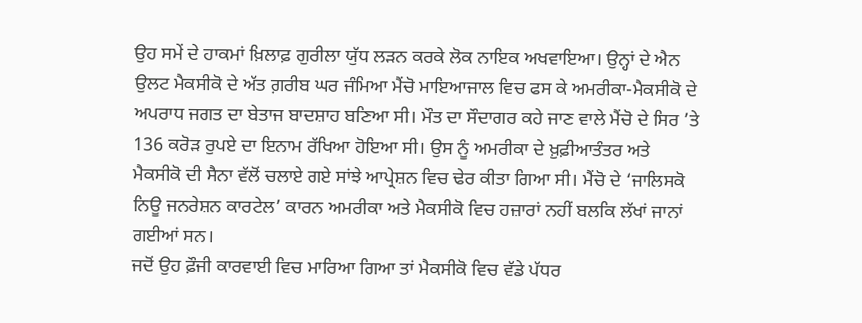ਉਹ ਸਮੇਂ ਦੇ ਹਾਕਮਾਂ ਖ਼ਿਲਾਫ਼ ਗੁਰੀਲਾ ਯੁੱਧ ਲੜਨ ਕਰਕੇ ਲੋਕ ਨਾਇਕ ਅਖਵਾਇਆ। ਉਨ੍ਹਾਂ ਦੇ ਐਨ ਉਲਟ ਮੈਕਸੀਕੋ ਦੇ ਅੱਤ ਗ਼ਰੀਬ ਘਰ ਜੰਮਿਆ ਮੈਂਚੋ ਮਾਇਆਜਾਲ ਵਿਚ ਫਸ ਕੇ ਅਮਰੀਕਾ-ਮੈਕਸੀਕੋ ਦੇ ਅਪਰਾਧ ਜਗਤ ਦਾ ਬੇਤਾਜ ਬਾਦਸ਼ਾਹ ਬਣਿਆ ਸੀ। ਮੌਤ ਦਾ ਸੌਦਾਗਰ ਕਹੇ ਜਾਣ ਵਾਲੇ ਮੈਂਚੋ ਦੇ ਸਿਰ ’ਤੇ 136 ਕਰੋੜ ਰੁਪਏ ਦਾ ਇਨਾਮ ਰੱਖਿਆ ਹੋਇਆ ਸੀ। ਉਸ ਨੂੰ ਅਮਰੀਕਾ ਦੇ ਖ਼ੁਫ਼ੀਆਤੰਤਰ ਅਤੇ ਮੈਕਸੀਕੋ ਦੀ ਸੈਨਾ ਵੱਲੋਂ ਚਲਾਏ ਗਏ ਸਾਂਝੇ ਆਪ੍ਰੇਸ਼ਨ ਵਿਚ ਢੇਰ ਕੀਤਾ ਗਿਆ ਸੀ। ਮੈਂਚੋ ਦੇ ‘ਜਾਲਿਸਕੋ ਨਿਊ ਜਨਰੇਸ਼ਨ ਕਾਰਟੇਲ’ ਕਾਰਨ ਅਮਰੀਕਾ ਅਤੇ ਮੈਕਸੀਕੋ ਵਿਚ ਹਜ਼ਾਰਾਂ ਨਹੀਂ ਬਲਕਿ ਲੱਖਾਂ ਜਾਨਾਂ ਗਈਆਂ ਸਨ।
ਜਦੋਂ ਉਹ ਫ਼ੌਜੀ ਕਾਰਵਾਈ ਵਿਚ ਮਾਰਿਆ ਗਿਆ ਤਾਂ ਮੈਕਸੀਕੋ ਵਿਚ ਵੱਡੇ ਪੱਧਰ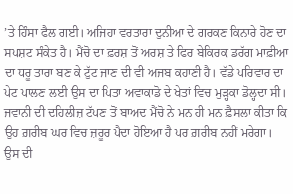’ਤੇ ਹਿੰਸਾ ਫੈਲ ਗਈ। ਅਜਿਹਾ ਵਰਤਾਰਾ ਦੁਨੀਆ ਦੇ ਗਰਕਣ ਕਿਨਾਰੇ ਹੋਣ ਦਾ ਸਪਸ਼ਟ ਸੰਕੇਤ ਹੈ। ਮੈਂਚੋ ਦਾ ਫ਼ਰਸ਼ ਤੋਂ ਅਰਸ਼ ਤੇ ਫਿਰ ਬੇਕਿਰਕ ਡਰੱਗ ਮਾਫ਼ੀਆ ਦਾ ਧਰੂ ਤਾਰਾ ਬਣ ਕੇ ਟੁੱਟ ਜਾਣ ਦੀ ਵੀ ਅਜਬ ਕਹਾਣੀ ਹੈ। ਵੱਡੇ ਪਰਿਵਾਰ ਦਾ ਪੇਟ ਪਾਲਣ ਲਈ ਉਸ ਦਾ ਪਿਤਾ ਅਵਾਕਾਡੋ ਦੇ ਖੇਤਾਂ ਵਿਚ ਮੁੜ੍ਹਕਾ ਡੋਲ੍ਹਦਾ ਸੀ। ਜਵਾਨੀ ਦੀ ਦਹਿਲੀਜ਼ ਟੱਪਣ ਤੋਂ ਬਾਅਦ ਮੈਂਚੋ ਨੇ ਮਨ ਹੀ ਮਨ ਫ਼ੈਸਲਾ ਕੀਤਾ ਕਿ ਉਹ ਗ਼ਰੀਬ ਘਰ ਵਿਚ ਜ਼ਰੂਰ ਪੈਦਾ ਹੋਇਆ ਹੈ ਪਰ ਗ਼ਰੀਬ ਨਹੀਂ ਮਰੇਗਾ। ਉਸ ਦੀ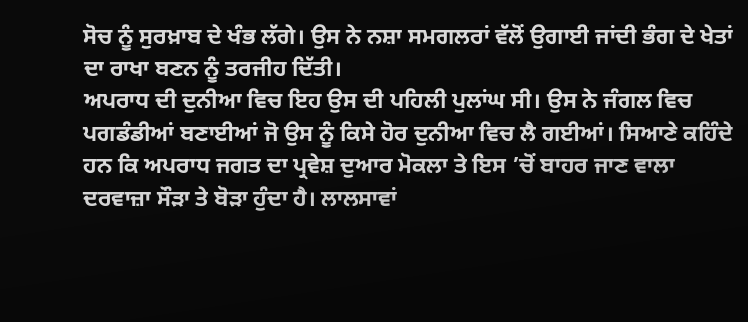ਸੋਚ ਨੂੰ ਸੁਰਖ਼ਾਬ ਦੇ ਖੰਭ ਲੱਗੇ। ਉਸ ਨੇ ਨਸ਼ਾ ਸਮਗਲਰਾਂ ਵੱਲੋਂ ਉਗਾਈ ਜਾਂਦੀ ਭੰਗ ਦੇ ਖੇਤਾਂ ਦਾ ਰਾਖਾ ਬਣਨ ਨੂੰ ਤਰਜੀਹ ਦਿੱਤੀ।
ਅਪਰਾਧ ਦੀ ਦੁਨੀਆ ਵਿਚ ਇਹ ਉਸ ਦੀ ਪਹਿਲੀ ਪੁਲਾਂਘ ਸੀ। ਉਸ ਨੇ ਜੰਗਲ ਵਿਚ ਪਗਡੰਡੀਆਂ ਬਣਾਈਆਂ ਜੋ ਉਸ ਨੂੰ ਕਿਸੇ ਹੋਰ ਦੁਨੀਆ ਵਿਚ ਲੈ ਗਈਆਂ। ਸਿਆਣੇ ਕਹਿੰਦੇ ਹਨ ਕਿ ਅਪਰਾਧ ਜਗਤ ਦਾ ਪ੍ਰਵੇਸ਼ ਦੁਆਰ ਮੋਕਲਾ ਤੇ ਇਸ ’ਚੋਂ ਬਾਹਰ ਜਾਣ ਵਾਲਾ ਦਰਵਾਜ਼ਾ ਸੌੜਾ ਤੇ ਬੋੜਾ ਹੁੰਦਾ ਹੈ। ਲਾਲਸਾਵਾਂ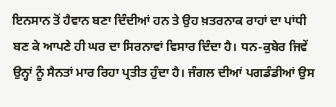ਇਨਸਾਨ ਤੋਂ ਹੈਵਾਨ ਬਣਾ ਦਿੰਦੀਆਂ ਹਨ ਤੇ ਉਹ ਖ਼ਤਰਨਾਕ ਰਾਹਾਂ ਦਾ ਪਾਂਧੀ ਬਣ ਕੇ ਆਪਣੇ ਹੀ ਘਰ ਦਾ ਸਿਰਨਾਵਾਂ ਵਿਸਾਰ ਦਿੰਦਾ ਹੈ। ਧਨ-ਕੁਬੇਰ ਜਿਵੇਂ ਉਨ੍ਹਾਂ ਨੂੰ ਸੈਨਤਾਂ ਮਾਰ ਰਿਹਾ ਪ੍ਰਤੀਤ ਹੁੰਦਾ ਹੈ। ਜੰਗਲ ਦੀਆਂ ਪਗਡੰਡੀਆਂ ਉਸ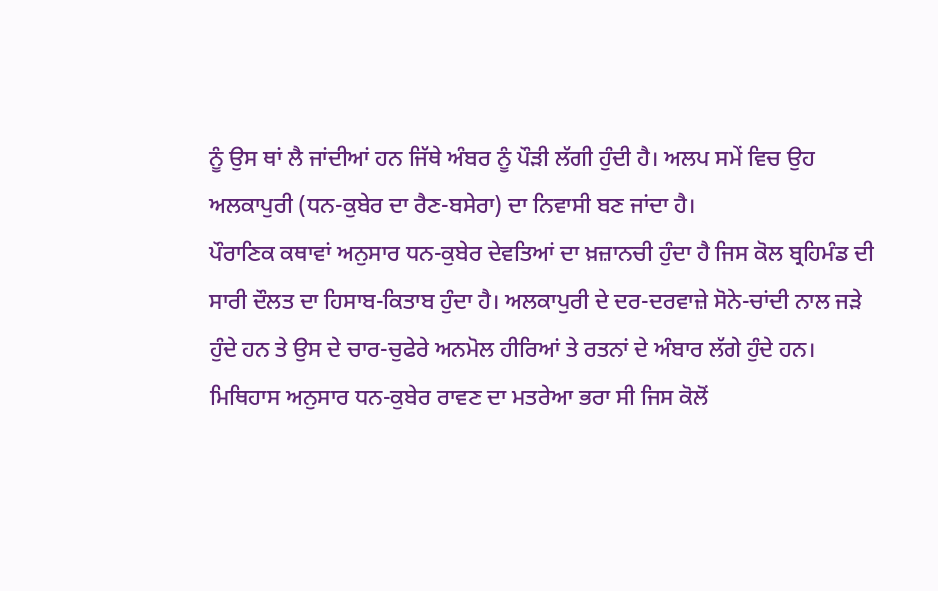ਨੂੰ ਉਸ ਥਾਂ ਲੈ ਜਾਂਦੀਆਂ ਹਨ ਜਿੱਥੇ ਅੰਬਰ ਨੂੰ ਪੌੜੀ ਲੱਗੀ ਹੁੰਦੀ ਹੈ। ਅਲਪ ਸਮੇਂ ਵਿਚ ਉਹ ਅਲਕਾਪੁਰੀ (ਧਨ-ਕੁਬੇਰ ਦਾ ਰੈਣ-ਬਸੇਰਾ) ਦਾ ਨਿਵਾਸੀ ਬਣ ਜਾਂਦਾ ਹੈ।
ਪੌਰਾਣਿਕ ਕਥਾਵਾਂ ਅਨੁਸਾਰ ਧਨ-ਕੁਬੇਰ ਦੇਵਤਿਆਂ ਦਾ ਖ਼ਜ਼ਾਨਚੀ ਹੁੰਦਾ ਹੈ ਜਿਸ ਕੋਲ ਬ੍ਰਹਿਮੰਡ ਦੀ ਸਾਰੀ ਦੌਲਤ ਦਾ ਹਿਸਾਬ-ਕਿਤਾਬ ਹੁੰਦਾ ਹੈ। ਅਲਕਾਪੁਰੀ ਦੇ ਦਰ-ਦਰਵਾਜ਼ੇ ਸੋਨੇ-ਚਾਂਦੀ ਨਾਲ ਜੜੇ ਹੁੰਦੇ ਹਨ ਤੇ ਉਸ ਦੇ ਚਾਰ-ਚੁਫੇਰੇ ਅਨਮੋਲ ਹੀਰਿਆਂ ਤੇ ਰਤਨਾਂ ਦੇ ਅੰਬਾਰ ਲੱਗੇ ਹੁੰਦੇ ਹਨ। ਮਿਥਿਹਾਸ ਅਨੁਸਾਰ ਧਨ-ਕੁਬੇਰ ਰਾਵਣ ਦਾ ਮਤਰੇਆ ਭਰਾ ਸੀ ਜਿਸ ਕੋਲੋਂ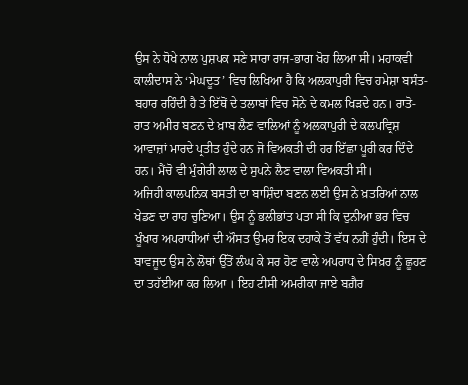ਉਸ ਨੇ ਧੋਖੇ ਨਾਲ ਪੁਸ਼ਪਕ ਸਣੇ ਸਾਰਾ ਰਾਜ-ਭਾਗ ਖੋਹ ਲਿਆ ਸੀ। ਮਹਾਕਵੀ ਕਾਲੀਦਾਸ ਨੇ ‘ਮੇਘਦੂਤ’ ਵਿਚ ਲਿਖਿਆ ਹੈ ਕਿ ਅਲਕਾਪੁਰੀ ਵਿਚ ਹਮੇਸ਼ਾ ਬਸੰਤ-ਬਹਾਰ ਰਹਿੰਦੀ ਹੈ ਤੇ ਇੱਥੋਂ ਦੇ ਤਲਾਬਾਂ ਵਿਚ ਸੋਨੇ ਦੇ ਕਮਲ ਖਿੜਦੇ ਹਨ। ਰਾਤੋ-ਰਾਤ ਅਮੀਰ ਬਣਨ ਦੇ ਖ਼ਾਬ ਲੈਣ ਵਾਲਿਆਂ ਨੂੰ ਅਲਕਾਪੁਰੀ ਦੇ ਕਲਪਵ੍ਰਿਸ਼ ਆਵਾਜ਼ਾਂ ਮਾਰਦੇ ਪ੍ਰਤੀਤ ਹੁੰਦੇ ਹਨ ਜੋ ਵਿਅਕਤੀ ਦੀ ਹਰ ਇੱਛਾ ਪੂਰੀ ਕਰ ਦਿੰਦੇ ਹਨ। ਮੈਂਚੋ ਵੀ ਮੁੰਗੇਰੀ ਲਾਲ ਦੇ ਸੁਪਨੇ ਲੈਣ ਵਾਲਾ ਵਿਅਕਤੀ ਸੀ।
ਅਜਿਹੀ ਕਾਲਪਨਿਕ ਬਸਤੀ ਦਾ ਬਾਸ਼ਿੰਦਾ ਬਣਨ ਲਈ ਉਸ ਨੇ ਖ਼ਤਰਿਆਂ ਨਾਲ ਖੇਡਣ ਦਾ ਰਾਹ ਚੁਣਿਆ। ਉਸ ਨੂੰ ਭਲੀਭਾਂਤ ਪਤਾ ਸੀ ਕਿ ਦੁਨੀਆ ਭਰ ਵਿਚ ਖੂੰਖਾਰ ਅਪਰਾਧੀਆਂ ਦੀ ਔਸਤ ਉਮਰ ਇਕ ਦਹਾਕੇ ਤੋਂ ਵੱਧ ਨਹੀਂ ਹੁੰਦੀ। ਇਸ ਦੇ ਬਾਵਜੂਦ ਉਸ ਨੇ ਲੋਥਾਂ ਉੱਤੋਂ ਲੰਘ ਕੇ ਸਰ ਹੋਣ ਵਾਲੇ ਅਪਰਾਧ ਦੇ ਸਿਖ਼ਰ ਨੂੰ ਛੂਹਣ ਦਾ ਤਹੱਈਆ ਕਰ ਲਿਆ । ਇਹ ਟੀਸੀ ਅਮਰੀਕਾ ਜਾਏ ਬਗ਼ੈਰ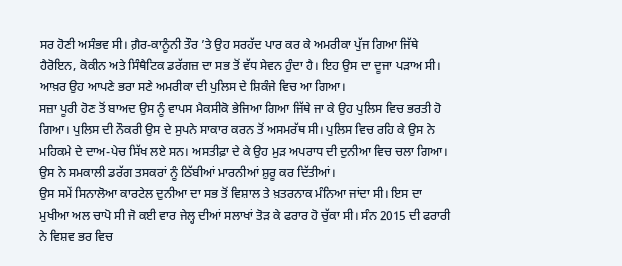ਸਰ ਹੋਣੀ ਅਸੰਭਵ ਸੀ। ਗ਼ੈਰ-ਕਾਨੂੰਨੀ ਤੌਰ ’ਤੇ ਉਹ ਸਰਹੱਦ ਪਾਰ ਕਰ ਕੇ ਅਮਰੀਕਾ ਪੁੱਜ ਗਿਆ ਜਿੱਥੇ ਹੈਰੋਇਨ, ਕੋਕੀਨ ਅਤੇ ਸਿੰਥੈਟਿਕ ਡਰੱਗਜ਼ ਦਾ ਸਭ ਤੋਂ ਵੱਧ ਸੇਵਨ ਹੁੰਦਾ ਹੈ। ਇਹ ਉਸ ਦਾ ਦੂਜਾ ਪੜਾਅ ਸੀ। ਆਖ਼ਰ ਉਹ ਆਪਣੇ ਭਰਾ ਸਣੇ ਅਮਰੀਕਾ ਦੀ ਪੁਲਿਸ ਦੇ ਸ਼ਿਕੰਜੇ ਵਿਚ ਆ ਗਿਆ।
ਸਜ਼ਾ ਪੂਰੀ ਹੋਣ ਤੋਂ ਬਾਅਦ ਉਸ ਨੂੰ ਵਾਪਸ ਮੈਕਸੀਕੋ ਭੇਜਿਆ ਗਿਆ ਜਿੱਥੇ ਜਾ ਕੇ ਉਹ ਪੁਲਿਸ ਵਿਚ ਭਰਤੀ ਹੋ ਗਿਆ। ਪੁਲਿਸ ਦੀ ਨੌਕਰੀ ਉਸ ਦੇ ਸੁਪਨੇ ਸਾਕਾਰ ਕਰਨ ਤੋਂ ਅਸਮਰੱਥ ਸੀ। ਪੁਲਿਸ ਵਿਚ ਰਹਿ ਕੇ ਉਸ ਨੇ ਮਹਿਕਮੇ ਦੇ ਦਾਅ-ਪੇਚ ਸਿੱਖ ਲਏ ਸਨ। ਅਸਤੀਫ਼ਾ ਦੇ ਕੇ ਉਹ ਮੁੜ ਅਪਰਾਧ ਦੀ ਦੁਨੀਆ ਵਿਚ ਚਲਾ ਗਿਆ। ਉਸ ਨੇ ਸਮਕਾਲੀ ਡਰੱਗ ਤਸਕਰਾਂ ਨੂੰ ਠਿੱਬੀਆਂ ਮਾਰਨੀਆਂ ਸ਼ੁਰੂ ਕਰ ਦਿੱਤੀਆਂ।
ਉਸ ਸਮੇਂ ਸਿਨਾਲੋਆ ਕਾਰਟੇਲ ਦੁਨੀਆ ਦਾ ਸਭ ਤੋਂ ਵਿਸ਼ਾਲ ਤੇ ਖ਼ਤਰਨਾਕ ਮੰਨਿਆ ਜਾਂਦਾ ਸੀ। ਇਸ ਦਾ ਮੁਖੀਆ ਅਲ ਚਾਪੋ ਸੀ ਜੋ ਕਈ ਵਾਰ ਜੇਲ੍ਹ ਦੀਆਂ ਸਲਾਖਾਂ ਤੋੜ ਕੇ ਫਰਾਰ ਹੋ ਚੁੱਕਾ ਸੀ। ਸੰਨ 2015 ਦੀ ਫਰਾਰੀ ਨੇ ਵਿਸ਼ਵ ਭਰ ਵਿਚ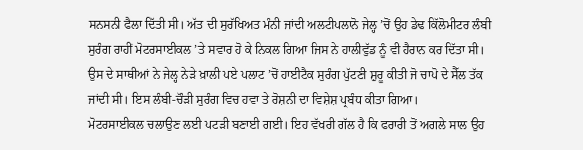ਸਨਸਨੀ ਫੈਲਾ ਦਿੱਤੀ ਸੀ। ਅੱਤ ਦੀ ਸੁਰੱਖਿਅਤ ਮੰਨੀ ਜਾਂਦੀ ਅਲਟੀਪਲਾਨੋ ਜੇਲ੍ਹ ’ਚੋਂ ਉਹ ਡੇਢ ਕਿੱਲੋਮੀਟਰ ਲੰਬੀ ਸੁਰੰਗ ਰਾਹੀਂ ਮੋਟਰਸਾਈਕਲ ’ਤੇ ਸਵਾਰ ਹੋ ਕੇ ਨਿਕਲ ਗਿਆ ਜਿਸ ਨੇ ਹਾਲੀਵੁੱਡ ਨੂੰ ਵੀ ਹੈਰਾਨ ਕਰ ਦਿੱਤਾ ਸੀ। ਉਸ ਦੇ ਸਾਥੀਆਂ ਨੇ ਜੇਲ੍ਹ ਨੇੜੇ ਖ਼ਾਲੀ ਪਏ ਪਲਾਟ ’ਚੋਂ ਹਾਈਟੈਕ ਸੁਰੰਗ ਪੁੱਟਣੀ ਸ਼ੁਰੂ ਕੀਤੀ ਜੋ ਚਾਪੋ ਦੇ ਸੈੱਲ ਤੱਕ ਜਾਂਦੀ ਸੀ। ਇਸ ਲੰਬੀ-ਚੌੜੀ ਸੁਰੰਗ ਵਿਚ ਹਵਾ ਤੇ ਰੋਸ਼ਨੀ ਦਾ ਵਿਸ਼ੇਸ਼ ਪ੍ਰਬੰਧ ਕੀਤਾ ਗਿਆ।
ਮੋਟਰਸਾਈਕਲ ਚਲਾਉਣ ਲਈ ਪਟੜੀ ਬਣਾਈ ਗਈ। ਇਹ ਵੱਖਰੀ ਗੱਲ ਹੈ ਕਿ ਫਰਾਰੀ ਤੋਂ ਅਗਲੇ ਸਾਲ ਉਹ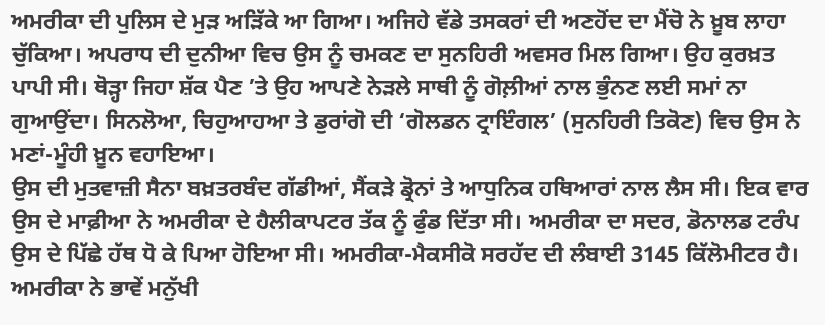ਅਮਰੀਕਾ ਦੀ ਪੁਲਿਸ ਦੇ ਮੁੜ ਅੜਿੱਕੇ ਆ ਗਿਆ। ਅਜਿਹੇ ਵੱਡੇ ਤਸਕਰਾਂ ਦੀ ਅਣਹੋਂਦ ਦਾ ਮੈਂਚੋ ਨੇ ਖ਼ੂਬ ਲਾਹਾ ਚੁੱਕਿਆ। ਅਪਰਾਧ ਦੀ ਦੁਨੀਆ ਵਿਚ ਉਸ ਨੂੰ ਚਮਕਣ ਦਾ ਸੁਨਹਿਰੀ ਅਵਸਰ ਮਿਲ ਗਿਆ। ਉਹ ਕੁਰਖ਼ਤ ਪਾਪੀ ਸੀ। ਥੋੜ੍ਹਾ ਜਿਹਾ ਸ਼ੱਕ ਪੈਣ ’ਤੇ ਉਹ ਆਪਣੇ ਨੇੜਲੇ ਸਾਥੀ ਨੂੰ ਗੋਲ਼ੀਆਂ ਨਾਲ ਭੁੰਨਣ ਲਈ ਸਮਾਂ ਨਾ ਗੁਆਉਂਦਾ। ਸਿਨਲੋਆ, ਚਿਹੁਆਹਆ ਤੇ ਡੁਰਾਂਗੋ ਦੀ ‘ਗੋਲਡਨ ਟ੍ਰਾਇੰਗਲ’ (ਸੁਨਹਿਰੀ ਤਿਕੋਣ) ਵਿਚ ਉਸ ਨੇ ਮਣਾਂ-ਮੂੰਹੀ ਖ਼ੂਨ ਵਹਾਇਆ।
ਉਸ ਦੀ ਮੁਤਵਾਜ਼ੀ ਸੈਨਾ ਬਖ਼ਤਰਬੰਦ ਗੱਡੀਆਂ, ਸੈਂਕੜੇ ਡ੍ਰੋਨਾਂ ਤੇ ਆਧੁਨਿਕ ਹਥਿਆਰਾਂ ਨਾਲ ਲੈਸ ਸੀ। ਇਕ ਵਾਰ ਉਸ ਦੇ ਮਾਫ਼ੀਆ ਨੇ ਅਮਰੀਕਾ ਦੇ ਹੈਲੀਕਾਪਟਰ ਤੱਕ ਨੂੰ ਫੁੰਡ ਦਿੱਤਾ ਸੀ। ਅਮਰੀਕਾ ਦਾ ਸਦਰ, ਡੋਨਾਲਡ ਟਰੰਪ ਉਸ ਦੇ ਪਿੱਛੇ ਹੱਥ ਧੋ ਕੇ ਪਿਆ ਹੋਇਆ ਸੀ। ਅਮਰੀਕਾ-ਮੈਕਸੀਕੋ ਸਰਹੱਦ ਦੀ ਲੰਬਾਈ 3145 ਕਿੱਲੋਮੀਟਰ ਹੈ। ਅਮਰੀਕਾ ਨੇ ਭਾਵੇਂ ਮਨੁੱਖੀ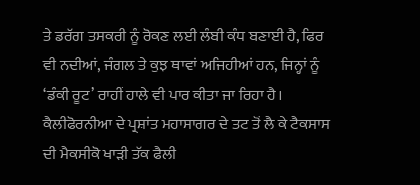ਤੇ ਡਰੱਗ ਤਸਕਰੀ ਨੂੰ ਰੋਕਣ ਲਈ ਲੰਬੀ ਕੰਧ ਬਣਾਈ ਹੈ, ਫਿਰ ਵੀ ਨਦੀਆਂ, ਜੰਗਲ ਤੇ ਕੁਝ ਥਾਵਾਂ ਅਜਿਹੀਆਂ ਹਨ, ਜਿਨ੍ਹਾਂ ਨੂੰ ‘ਡੰਕੀ ਰੂਟ’ ਰਾਹੀਂ ਹਾਲੇ ਵੀ ਪਾਰ ਕੀਤਾ ਜਾ ਰਿਹਾ ਹੈ।
ਕੈਲੀਫੋਰਨੀਆ ਦੇ ਪ੍ਰਸ਼ਾਂਤ ਮਹਾਸਾਗਰ ਦੇ ਤਟ ਤੋਂ ਲੈ ਕੇ ਟੈਕਸਾਸ ਦੀ ਮੈਕਸੀਕੋ ਖਾੜੀ ਤੱਕ ਫੈਲੀ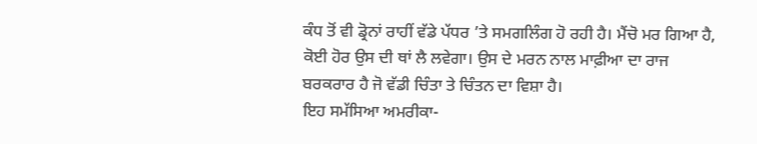ਕੰਧ ਤੋਂ ਵੀ ਡ੍ਰੋਨਾਂ ਰਾਹੀਂ ਵੱਡੇ ਪੱਧਰ ’ਤੇ ਸਮਗਲਿੰਗ ਹੋ ਰਹੀ ਹੈ। ਮੈਂਚੋ ਮਰ ਗਿਆ ਹੈ, ਕੋਈ ਹੋਰ ਉਸ ਦੀ ਥਾਂ ਲੈ ਲਵੇਗਾ। ਉਸ ਦੇ ਮਰਨ ਨਾਲ ਮਾਫ਼ੀਆ ਦਾ ਰਾਜ ਬਰਕਰਾਰ ਹੈ ਜੋ ਵੱਡੀ ਚਿੰਤਾ ਤੇ ਚਿੰਤਨ ਦਾ ਵਿਸ਼ਾ ਹੈ।
ਇਹ ਸਮੱਸਿਆ ਅਮਰੀਕਾ-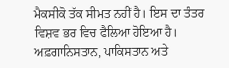ਮੈਕਸੀਕੋ ਤੱਕ ਸੀਮਤ ਨਹੀਂ ਹੈ। ਇਸ ਦਾ ਤੰਤਰ ਵਿਸ਼ਵ ਭਰ ਵਿਚ ਫੈਲਿਆ ਹੋਇਆ ਹੈ। ਅਫ਼ਗਾਨਿਸਤਾਨ, ਪਾਕਿਸਤਾਨ ਅਤੇ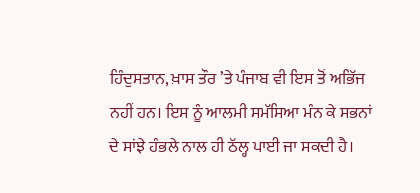ਹਿੰਦੁਸਤਾਨ, ਖ਼ਾਸ ਤੌਰ ’ਤੇ ਪੰਜਾਬ ਵੀ ਇਸ ਤੋਂ ਅਭਿੱਜ ਨਹੀਂ ਹਨ। ਇਸ ਨੂੰ ਆਲਮੀ ਸਮੱਸਿਆ ਮੰਨ ਕੇ ਸਭਨਾਂ ਦੇ ਸਾਂਝੇ ਹੰਭਲੇ ਨਾਲ ਹੀ ਠੱਲ੍ਹ ਪਾਈ ਜਾ ਸਕਦੀ ਹੈ।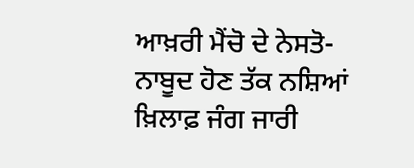ਆਖ਼ਰੀ ਮੈਂਚੋ ਦੇ ਨੇਸਤੋ-ਨਾਬੂਦ ਹੋਣ ਤੱਕ ਨਸ਼ਿਆਂ ਖ਼ਿਲਾਫ਼ ਜੰਗ ਜਾਰੀ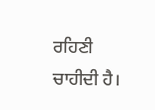ਰਹਿਣੀ ਚਾਹੀਦੀ ਹੈ।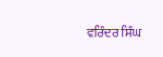ਵਰਿੰਦਰ ਸਿੰਘ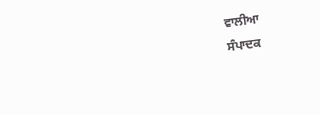ਵਾਲੀਆ
ਸੰਪਾਦਕ